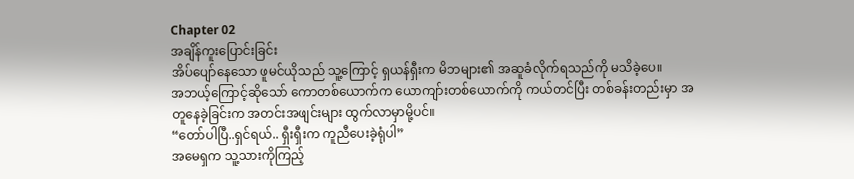Chapter 02
အချိန်ကူးပြောင်းခြင်း
အိပ်ပျော်နေသော ဖူမင်ယိုသည် သူ့ကြောင့် ရှယန်ရှီးက မိဘများ၏ အဆူခံလိုက်ရသည်ကို မသိခဲ့ပေ။
အဘယ့်ကြောင့်ဆိုသော် ကောတစ်ယောက်က ယောကျာ်းတစ်ယောက်ကို ကယ်တင်ပြီး တစ်ခန်းတည်းမှာ အတူနေခဲ့ခြင်းက အတင်းအဖျင်းများ ထွက်လာမှာမို့ပင်။
“တော်ပါပြီ..ရှင်ရယ်.. ရှီးရှီးက ကူညီပေးခဲ့ရုံပါ”
အမေရှက သူ့သားကိုကြည့်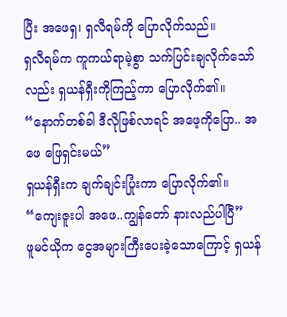ပြီး အဖေရှ၊ ရှလီရမ်ကို ပြောလိုက်သည်။
ရှလီရမ်က ကူကယ်ရာမဲ့စွာ သက်ပြင်းချလိုက်သော်လည်း ရှယန်ရှီးကိုကြည့်ကာ ပြောလိုက်၏။ “နောက်တစ်ခါ ဒီလိုဖြစ်လာရင် အဖေ့ကိုပြော.. အဖေ ဖြေရှင်းမယ်”
ရှယန်ရှီးက ချက်ချင်းပြုံးကာ ပြောလိုက်၏။ “ကျေးဇူးပါ အဖေ..ကျွန်တော် နားလည်ပါပြီ”
ဖူမင်ယိုက ငွေအများကြီးပေးခဲ့သောကြောင့် ရှယန်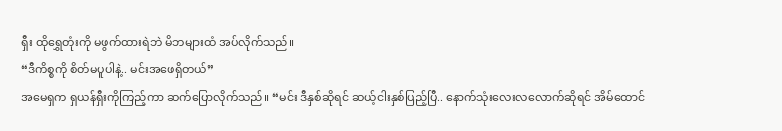ရှီး ထိုရွှေတုံးကို မဖွက်ထားရဲဘဲ မိဘများထံ အပ်လိုက်သည်။
“ဒီကိစ္စကို စိတ်မပူပါနဲ့.. မင်းအဖေရှိတယ်”
အမေရှက ရှယန်ရှီးကိုကြည့်ကာ ဆက်ပြောလိုက်သည်။ “မင်း ဒီနှစ်ဆိုရင် ဆယ့်ငါးနှစ်ပြည့်ပြီ.. နောက်သုံးလေးလလောက်ဆိုရင် အိမ်ထောင်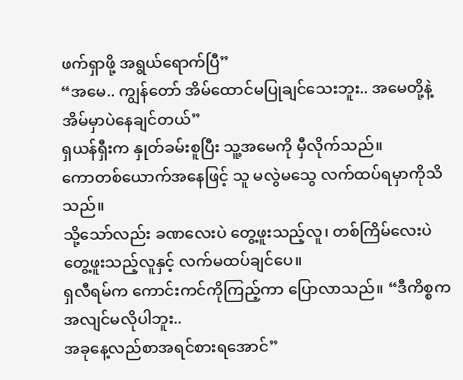ဖက်ရှာဖို့ အရွယ်ရောက်ပြီ”
“အမေ.. ကျွန်တော် အိမ်ထောင်မပြုချင်သေးဘူး.. အမေတို့နဲ့ အိမ်မှာပဲနေချင်တယ်”
ရှယန်ရှီးက နှုတ်ခမ်းစူပြီး သူ့အမေကို မှီလိုက်သည်။
ကောတစ်ယောက်အနေဖြင့် သူ မလွဲမသွေ လက်ထပ်ရမှာကိုသိသည်။
သို့သော်လည်း ခဏလေးပဲ တွေ့ဖူးသည့်လူ၊ တစ်ကြိမ်လေးပဲ တွေ့ဖူးသည့်လူနှင့် လက်မထပ်ချင်ပေ။
ရှလီရမ်က ကောင်းကင်ကိုကြည့်ကာ ပြောလာသည်။ “ဒီကိစ္စက အလျင်မလိုပါဘူး..
အခုနေ့လည်စာအရင်စားရအောင်”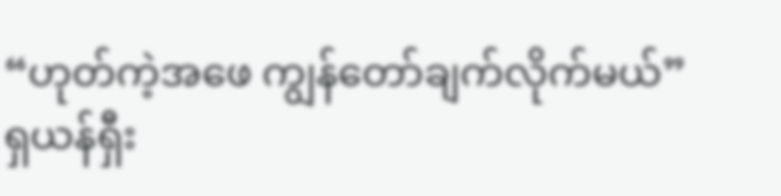“ဟုတ်ကဲ့အဖေ ကျွန်တော်ချက်လိုက်မယ်”
ရှယန်ရှီး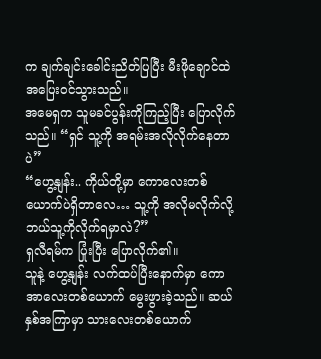က ချက်ချင်းခေါင်းညိတ်ပြပြီး မီးဖိုချောင်ထဲ အပြေးဝင်သွားသည်။
အမေရှက သူမခင်ပွန်းကိုကြည့်ပြီး ပြောလိုက်သည်။ “ရှင် သူ့ကို အရမ်းအလိုလိုက်နေတာပဲ”
“ဟွေ့နျန်း.. ကိုယ်တို့မှာ ကောလေးတစ်ယောက်ပဲရှိတာလေ… သူ့ကို အလိုမလိုက်လို့ ဘယ်သူ့ကိုလိုက်ရမှာလဲ?”
ရှလီရမ်က ပြုံးပြီး ပြောလိုက်၏။
သူနဲ့ ဟွေ့နျန်း လက်ထပ်ပြီးနောက်မှာ ကောအာလေးတစ်ယောက် မွေးဖွားခဲ့သည်။ ဆယ်နှစ်အကြာမှာ သားလေးတစ်ယောက်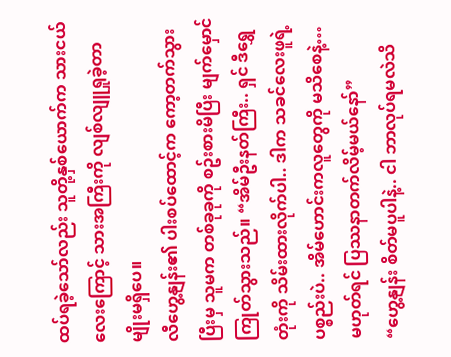ထပ်ရခဲ့သော်လည်း သူတို့နှစ်ယောက်က သားငယ်လေးကြောင့် သားအကြီးကို လျစ်လျူရှုခဲ့တာမျိုးမရှိပေ။
လီဟွေ့နျန်း၏ ပါးစပ်ထောင့်က ကော့တက်သွားပြီးမှ သူမက တစ်ခုခုကို စဥ်းစားမိပြီး မျက်မှောင်ကြုတ်သွားသည်။ “အိမ်ဦးနတ်ကြီး.. ရှင် ဒီရွှေတုံးကို သိမ်းထားလိုက်ပါ.. ဒါက သခင်လေးဖူရဲ့ ပစ္စည်းပဲ.. အိမ်ဟောင်းကလူတွေကို မသိစေနဲ့… မဟုတ်ရင် ပြဿနာတက်လိမ့်မယ်နော်”
“ဟွေ့နျန်း စိတ်မပူပါနဲ့.. ငါ ဘာလုပ်ရမလဲသိ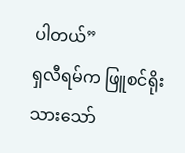ပါတယ်”
ရှလီရမ်က ဖြူစင်ရိုးသားသော်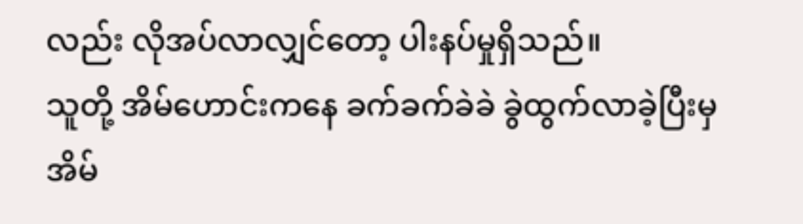လည်း လိုအပ်လာလျှင်တော့ ပါးနပ်မှုရှိသည်။
သူတို့ အိမ်ဟောင်းကနေ ခက်ခက်ခဲခဲ ခွဲထွက်လာခဲ့ပြီးမှ အိမ်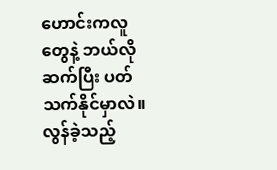ဟောင်းကလူတွေနဲ့ ဘယ်လို ဆက်ပြီး ပတ်သက်နိုင်မှာလဲ။
လွန်ခဲ့သည့်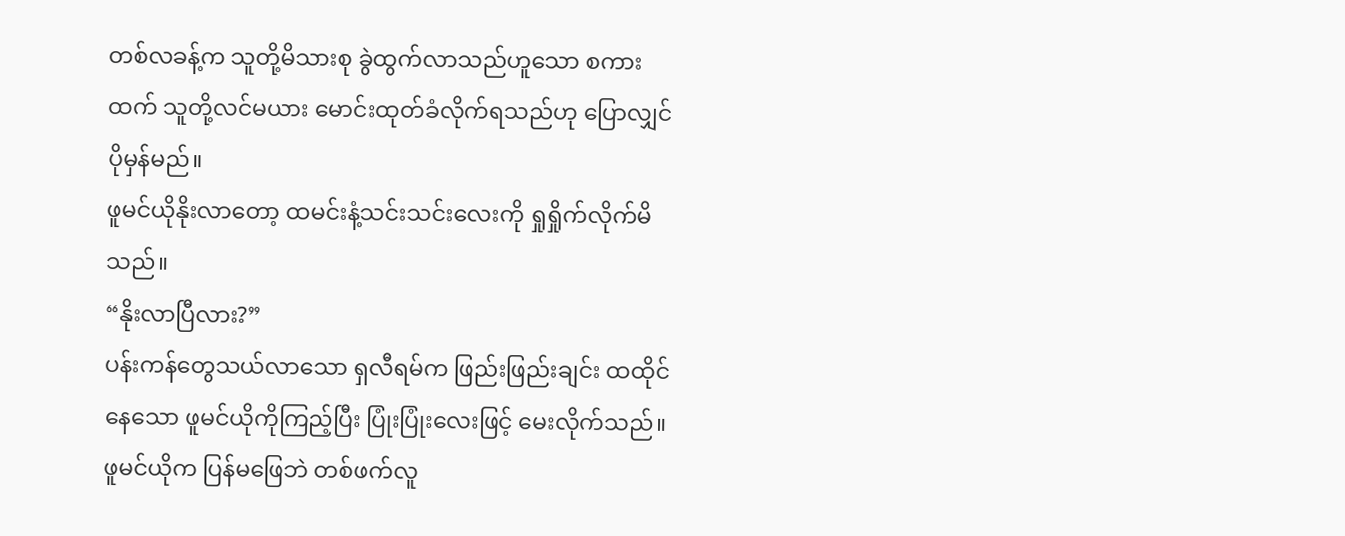တစ်လခန့်က သူတို့မိသားစု ခွဲထွက်လာသည်ဟူသော စကားထက် သူတို့လင်မယား မောင်းထုတ်ခံလိုက်ရသည်ဟု ပြောလျှင် ပိုမှန်မည်။
ဖူမင်ယိုနိုးလာတော့ ထမင်းနံ့သင်းသင်းလေးကို ရှုရှိုက်လိုက်မိသည်။
“နိုးလာပြီလား?”
ပန်းကန်တွေသယ်လာသော ရှလီရမ်က ဖြည်းဖြည်းချင်း ထထိုင်နေသော ဖူမင်ယိုကိုကြည့်ပြီး ပြုံးပြုံးလေးဖြင့် မေးလိုက်သည်။
ဖူမင်ယိုက ပြန်မဖြေဘဲ တစ်ဖက်လူ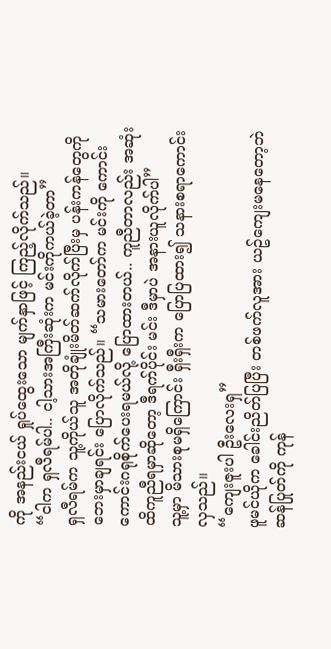ကို အနည်းငယ် ရှုပ်ထွေးသော မျက်နှာဖြင့် ကြည့်လိုက်သည်။
“ငါက ရှလီရမ်ပါ.. ငါ့သားအကြီးဆုံးက မင်းကိုကယ်ခဲ့တာ”
ရှလီရမ်က သူ့ကိုယ်သူ အတိုချုံးမိတ်ဆက်လိုက်ပြီးမှ ပန်းကန်တွေကို ဘေးမှာချရင်း ပြောလိုက်သည်။ “သမားတော်က မင်းကို ကောင်းကောင်းဂရုစိုက်ပေးရမယ်လို့ ပြောထားတယ်.. ကူညီတာလည်း အဆုံးထိကူညီရမှာဆိုတော့ ဒီရက်ပိုင်း မင်း ဒီမှာပဲ အနားယူလိုက်ပါ”
သူ့မှာ မိသားစုမရှိကြောင်း ရှီးရှီးက ပြောပြထား၍ သနားစရာကောင်းလှသည်။
“ကျေးဇူးပါ ဦးလေးရှ”
ဖူမင်ယိုက ခေါင်းညိတ်ပြပြီး တစ်ဖက်လူအား ယဥ်ကျေးမနေတော့ဘဲ ဆန်ပြုတ်ကို ကုန်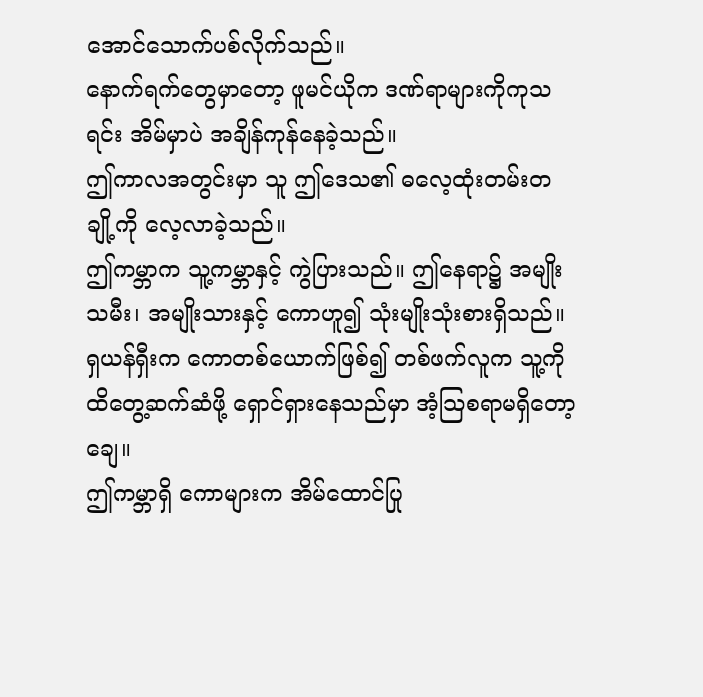အောင်သောက်ပစ်လိုက်သည်။
နောက်ရက်တွေမှာတော့ ဖူမင်ယိုက ဒဏ်ရာများကိုကုသရင်း အိမ်မှာပဲ အချိန်ကုန်နေခဲ့သည်။
ဤကာလအတွင်းမှာ သူ ဤဒေသ၏ ဓလေ့ထုံးတမ်းတချို့ကို လေ့လာခဲ့သည်။
ဤကမ္ဘာက သူ့ကမ္ဘာနှင့် ကွဲပြားသည်။ ဤနေရာ၌ အမျိုးသမီး၊ အမျိုးသားနှင့် ကောဟူ၍ သုံးမျိုးသုံးစားရှိသည်။
ရှယန်ရှီးက ကောတစ်ယောက်ဖြစ်၍ တစ်ဖက်လူက သူ့ကို ထိတွေ့ဆက်ဆံဖို့ ရှောင်ရှားနေသည်မှာ အံ့သြစရာမရှိတော့ချေ။
ဤကမ္ဘာရှိ ကောများက အိမ်ထောင်ပြု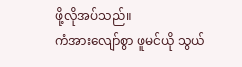ဖို့လိုအပ်သည်။
ကံအားလျော်စွာ ဖူမင်ယို သွယ်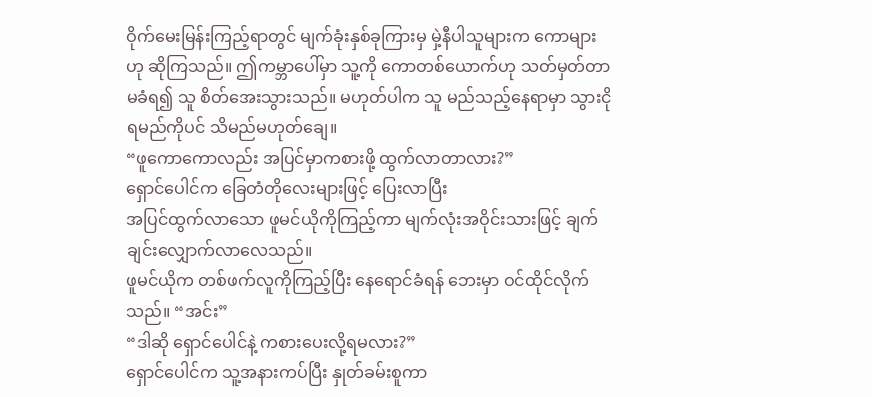ဝိုက်မေးမြန်းကြည့်ရာတွင် မျက်ခုံးနှစ်ခုကြားမှ မှဲ့နီပါသူများက ကောများဟု ဆိုကြသည်။ ဤကမ္ဘာပေါ်မှာ သူ့ကို ကောတစ်ယောက်ဟု သတ်မှတ်တာမခံရ၍ သူ စိတ်အေးသွားသည်။ မဟုတ်ပါက သူ မည်သည့်နေရာမှာ သွားငိုရမည်ကိုပင် သိမည်မဟုတ်ချေ။
“ဖူကောကောလည်း အပြင်မှာကစားဖို့ ထွက်လာတာလား?”
ရှောင်ပေါင်က ခြေတံတိုလေးများဖြင့် ပြေးလာပြီး
အပြင်ထွက်လာသော ဖူမင်ယိုကိုကြည့်ကာ မျက်လုံးအဝိုင်းသားဖြင့် ချက်ချင်းလျှောက်လာလေသည်။
ဖူမင်ယိုက တစ်ဖက်လူကိုကြည့်ပြီး နေရောင်ခံရန် ဘေးမှာ ဝင်ထိုင်လိုက်သည်။ “အင်း”
“ဒါဆို ရှောင်ပေါင်နဲ့ ကစားပေးလို့ရမလား?”
ရှောင်ပေါင်က သူ့အနားကပ်ပြီး နှုတ်ခမ်းစူကာ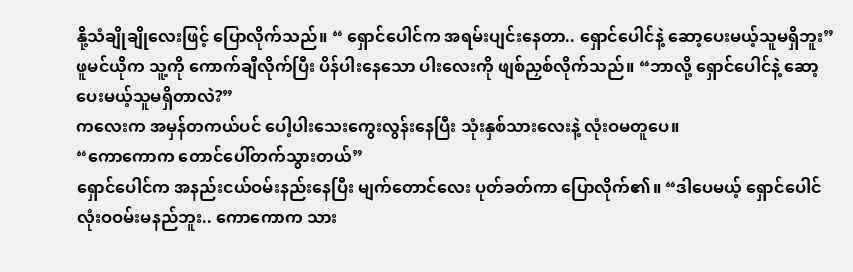နို့သံချိုချိုလေးဖြင့် ပြောလိုက်သည်။ “ ရှောင်ပေါင်က အရမ်းပျင်းနေတာ.. ရှောင်ပေါင်နဲ့ ဆော့ပေးမယ့်သူမရှိဘူး”
ဖူမင်ယိုက သူ့ကို ကောက်ချီလိုက်ပြီး ပိန်ပါးနေသော ပါးလေးကို ဖျစ်ညှစ်လိုက်သည်။ “ဘာလို့ ရှောင်ပေါင်နဲ့ ဆော့ပေးမယ့်သူမရှိတာလဲ?”
ကလေးက အမှန်တကယ်ပင် ပေါ့ပါးသေးကွေးလွန်းနေပြီး သုံးနှစ်သားလေးနဲ့ လုံးဝမတူပေ။
“ကောကောက တောင်ပေါ်တက်သွားတယ်”
ရှောင်ပေါင်က အနည်းငယ်ဝမ်းနည်းနေပြီး မျက်တောင်လေး ပုတ်ခတ်ကာ ပြောလိုက်၏။ “ဒါပေမယ့် ရှောင်ပေါင် လုံးဝဝမ်းမနည်ဘူး.. ကောကောက သား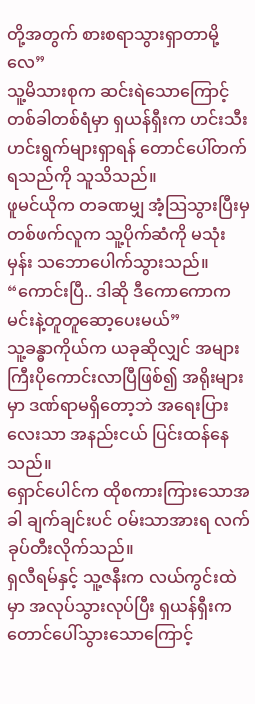တို့အတွက် စားစရာသွားရှာတာမို့လေ”
သူ့မိသားစုက ဆင်းရဲသောကြောင့် တစ်ခါတစ်ရံမှာ ရှယန်ရှီးက ဟင်းသီးဟင်းရွက်များရှာရန် တောင်ပေါ်တက်ရသည်ကို သူသိသည်။
ဖူမင်ယိုက တခဏမျှ အံ့သြသွားပြီးမှ တစ်ဖက်လူက သူ့ပိုက်ဆံကို မသုံးမှန်း သဘောပေါက်သွားသည်။
“ကောင်းပြီ.. ဒါဆို ဒီကောကောက မင်းနဲ့တူတူဆော့ပေးမယ်”
သူ့ခန္ဓာကိုယ်က ယခုဆိုလျှင် အများကြီးပိုကောင်းလာပြီဖြစ်၍ အရိုးများမှာ ဒဏ်ရာမရှိတော့ဘဲ အရေးပြားလေးသာ အနည်းငယ် ပြင်းထန်နေသည်။
ရှောင်ပေါင်က ထိုစကားကြားသောအခါ ချက်ချင်းပင် ဝမ်းသာအားရ လက်ခုပ်တီးလိုက်သည်။
ရှလီရမ်နှင့် သူ့ဇနီးက လယ်ကွင်းထဲမှာ အလုပ်သွားလုပ်ပြီး ရှယန်ရှီးက တောင်ပေါ်သွားသောကြောင့်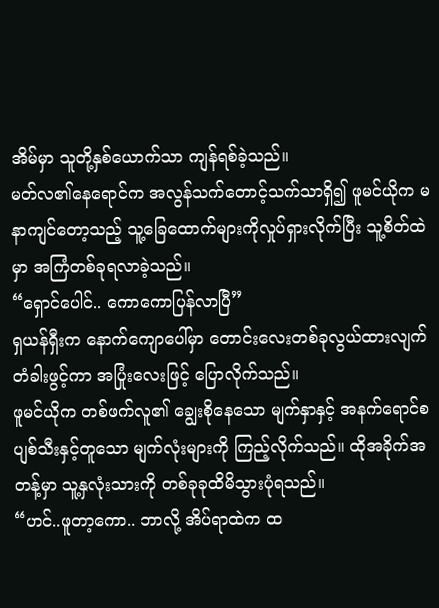အိမ်မှာ သူတို့နှစ်ယောက်သာ ကျန်ရစ်ခဲ့သည်။
မတ်လ၏နေရောင်က အလွန်သက်တောင့်သက်သာရှိ၍ ဖူမင်ယိုက မနာကျင်တော့သည့် သူ့ခြေထောက်များကိုလှုပ်ရှားလိုက်ပြီး သူ့စိတ်ထဲမှာ အကြံတစ်ခုရလာခဲ့သည်။
“ရှောင်ပေါင်.. ကောကောပြန်လာပြီ”
ရှယန်ရှီးက နောက်ကျောပေါ်မှာ တောင်းလေးတစ်ခုလွယ်ထားလျက် တံခါးဖွင့်ကာ အပြုံးလေးဖြင့် ပြောလိုက်သည်။
ဖူမင်ယိုက တစ်ဖက်လူ၏ ချွေးစိုနေသော မျက်နှာနှင့် အနက်ရောင်စပျစ်သီးနှင့်တူသော မျက်လုံးများကို ကြည့်လိုက်သည်။ ထိုအခိုက်အတန့်မှာ သူ့နှလုံးသားကို တစ်ခုခုထိမိသွားပုံရသည်။
“ဟင်..ဖူတာ့ကော.. ဘာလို့ အိပ်ရာထဲက ထ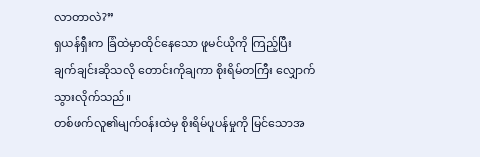လာတာလဲ?”
ရှယန်ရှီးက ခြံထဲမှာထိုင်နေသော ဖူမင်ယိုကို ကြည့်ပြီး ချက်ချင်းဆိုသလို တောင်းကိုချကာ စိုးရိမ်တကြီး လျှောက်သွားလိုက်သည်။
တစ်ဖက်လူ၏မျက်ဝန်းထဲမှ စိုးရိမ်ပူပန်မှုကို မြင်သောအ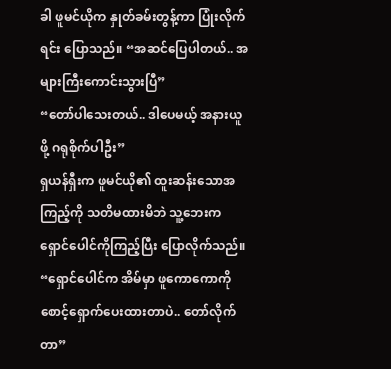ခါ ဖူမင်ယိုက နှုတ်ခမ်းတွန့်ကာ ပြုံးလိုက်ရင်း ပြောသည်။ “အဆင်ပြေပါတယ်.. အများကြီးကောင်းသွားပြီ”
“တော်ပါသေးတယ်.. ဒါပေမယ့် အနားယူဖို့ ဂရုစိုက်ပါဦး”
ရှယန်ရှီးက ဖူမင်ယို၏ ထူးဆန်းသောအကြည့်ကို သတိမထားမိဘဲ သူ့ဘေးက ရှောင်ပေါင်ကိုကြည့်ပြီး ပြောလိုက်သည်။ “ရှောင်ပေါင်က အိမ်မှာ ဖူကောကောကို စောင့်ရှောက်ပေးထားတာပဲ.. တော်လိုက်တာ”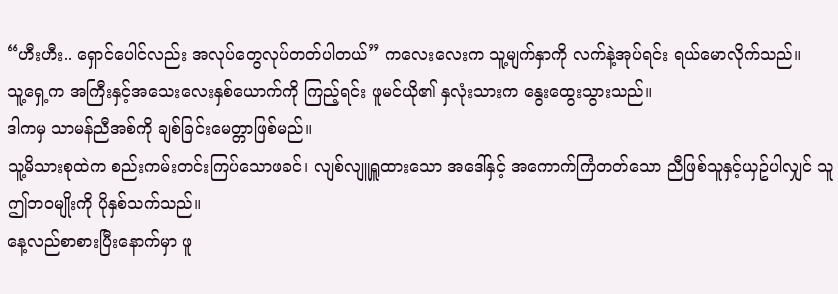“ဟီးဟီး.. ရှောင်ပေါင်လည်း အလုပ်တွေလုပ်တတ်ပါတယ်” ကလေးလေးက သူ့မျက်နှာကို လက်နဲ့အုပ်ရင်း ရယ်မောလိုက်သည်။
သူ့ရှေ့က အကြီးနှင့်အသေးလေးနှစ်ယောက်ကို ကြည့်ရင်း ဖူမင်ယို၏ နှလုံးသားက နွေးထွေးသွားသည်။
ဒါကမှ သာမန်ညီအစ်ကို ချစ်ခြင်းမေတ္တာဖြစ်မည်။
သူ့မိသားစုထဲက စည်းကမ်းတင်းကြပ်သောဖခင်၊ လျစ်လျူရှူထားသော အဒေါ်နှင့် အကောက်ကြံတတ်သော ညီဖြစ်သူနှင့်ယှဥ်ပါလျှင် သူ ဤဘဝမျိုးကို ပိုနှစ်သက်သည်။
နေ့လည်စာစားပြီးနောက်မှာ ဖူ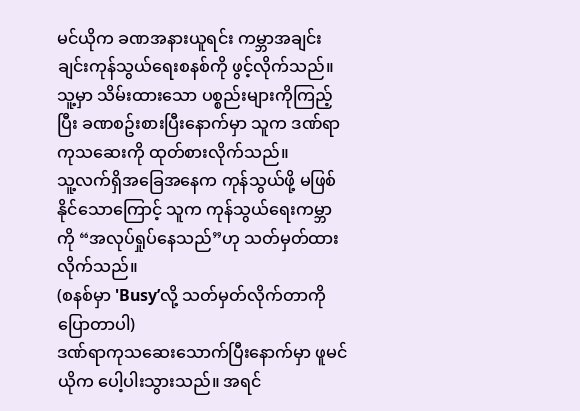မင်ယိုက ခဏအနားယူရင်း ကမ္ဘာအချင်းချင်းကုန်သွယ်ရေးစနစ်ကို ဖွင့်လိုက်သည်။
သူ့မှာ သိမ်းထားသော ပစ္စည်းများကိုကြည့်ပြီး ခဏစဥ်းစားပြီးနောက်မှာ သူက ဒဏ်ရာကုသဆေးကို ထုတ်စားလိုက်သည်။
သူ့လက်ရှိအခြေအနေက ကုန်သွယ်ဖို့ မဖြစ်နိုင်သောကြောင့် သူက ကုန်သွယ်ရေးကမ္ဘာကို “အလုပ်ရှုပ်နေသည်”ဟု သတ်မှတ်ထားလိုက်သည်။
(စနစ်မှာ 'Busy’လို့ သတ်မှတ်လိုက်တာကိုပြောတာပါ)
ဒဏ်ရာကုသဆေးသောက်ပြီးနောက်မှာ ဖူမင်ယိုက ပေါ့ပါးသွားသည်။ အရင်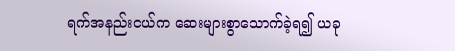ရက်အနည်းငယ်က ဆေးများစွာသောက်ခဲ့ရ၍ ယခု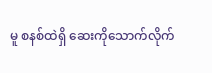မူ စနစ်ထဲရှိ ဆေးကိုသောက်လိုက်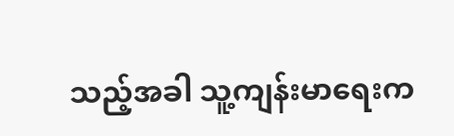သည့်အခါ သူ့ကျန်းမာရေးက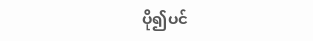ပို၍ပင်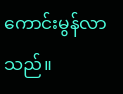ကောင်းမွန်လာသည်။